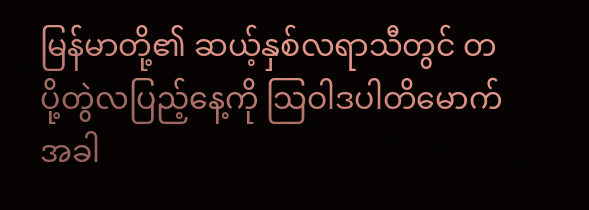မြန်မာတို့၏ ဆယ့်နှစ်လရာသီတွင် တပို့တွဲလပြည့်နေ့ကို သြဝါဒပါတိမောက် အခါ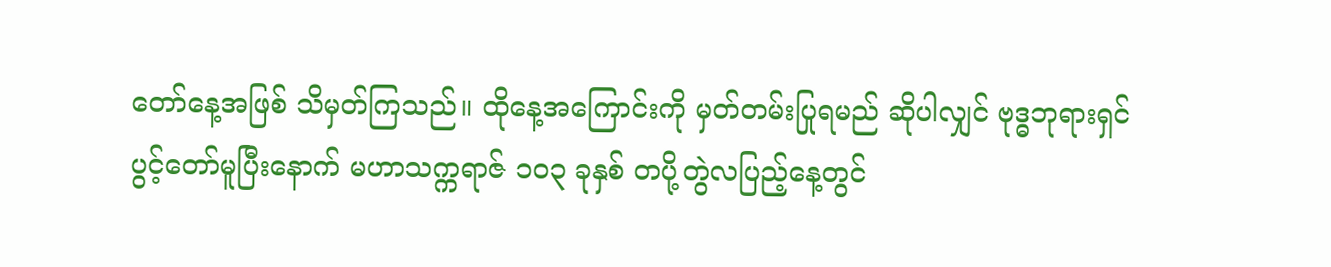တော်နေ့အဖြစ် သိမှတ်ကြသည်။ ထိုနေ့အကြောင်းကို မှတ်တမ်းပြုရမည် ဆိုပါလျှင် ဗုဒ္ဓဘုရားရှင်ပွင့်တော်မူပြီးနောက် မဟာသက္ကရာဇ် ၁၀၃ ခုနှစ် တပို့တွဲလပြည့်နေ့တွင်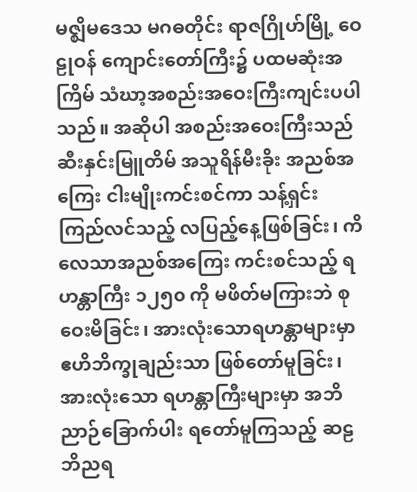မဇ္ဈိမဒေသ မဂဓတိုင်း ရာဇဂြိုဟ်မြို့ ဝေဠုဝန် ကျောင်းတော်ကြီး၌ ပထမဆုံးအကြိမ် သံဃာ့အစည်းအဝေးကြီးကျင်းပပါသည်။ အဆိုပါ အစည်းအဝေးကြီးသည် ဆီးနှင်းမြူတိမ် အသူရိန်မီးခိုး အညစ်အကြေး ငါးမျိုးကင်းစင်ကာ သန့်ရှင်း ကြည်လင်သည့် လပြည့်နေ့ဖြစ်ခြင်း၊ ကိလေသာအညစ်အကြေး ကင်းစင်သည့် ရဟန္တာကြီး ၁၂၅၀ ကို မဖိတ်မကြားဘဲ စုဝေးမိခြင်း၊ အားလုံးသောရဟန္တာများမှာ ဧဟိဘိက္ခုချည်းသာ ဖြစ်တော်မူခြင်း၊ အားလုံးသော ရဟန္တာကြီးများမှာ အဘိညာဉ်ခြောက်ပါး ရတော်မူကြသည့် ဆဠဘိညရ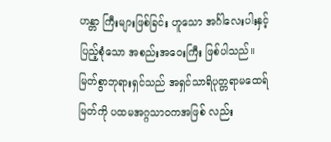ဟန္တာ ကြီးများဖြစ်ခြင်း ဟူသော အင်္ဂါလေးပါးနှင့် ပြည့်စုံသော အစည်းအဝေးကြီး ဖြစ်ပါသည်။
မြတ်စွာဘုရားရှင်သည် အရှင်သာရိပုတ္တရာမထေရ်မြတ်ကို ပထမအဂ္ဂသာဝကအဖြစ် လည်း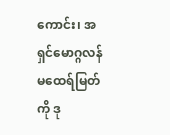ကောင်း၊ အရှင်မောဂ္ဂလန်မထေရ်မြတ်ကို ဒု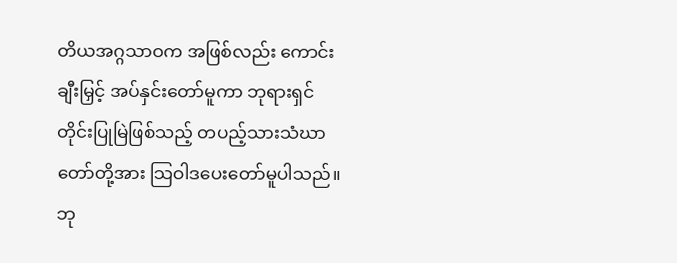တိယအဂ္ဂသာဝက အဖြစ်လည်း ကောင်းချီးမြှင့် အပ်နှင်းတော်မူကာ ဘုရားရှင်တိုင်းပြုမြဲဖြစ်သည့် တပည့်သားသံဃာတော်တို့အား သြဝါဒပေးတော်မူပါသည်။ ဘု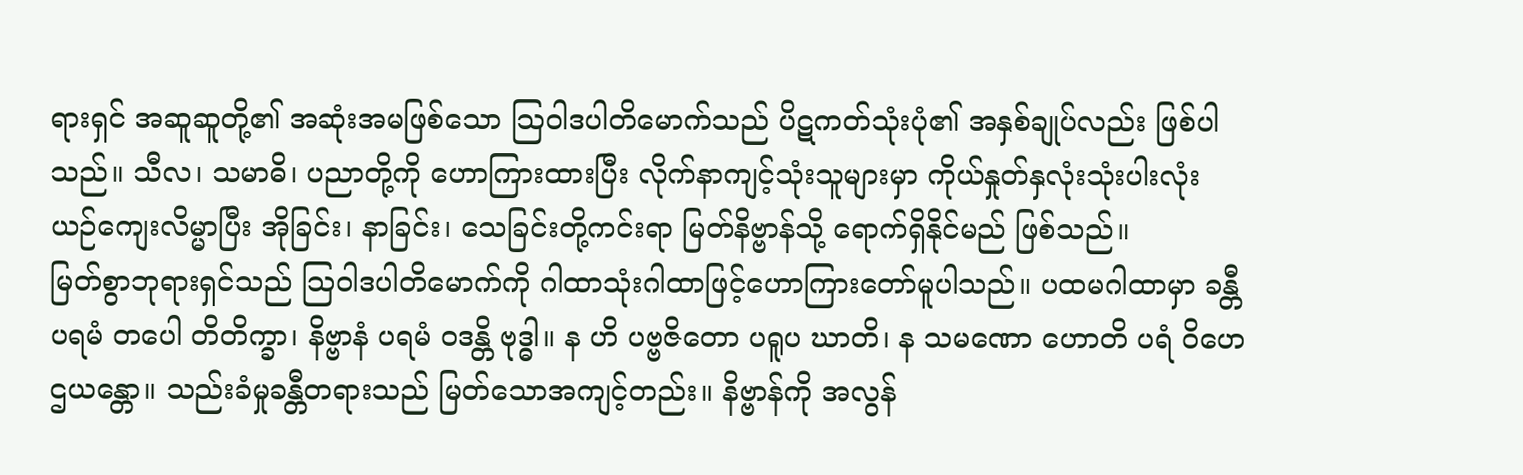ရားရှင် အဆူဆူတို့၏ အဆုံးအမဖြစ်သော သြဝါဒပါတိမောက်သည် ပိဋကတ်သုံးပုံ၏ အနှစ်ချုပ်လည်း ဖြစ်ပါသည်။ သီလ၊ သမာဓိ၊ ပညာတို့ကို ဟောကြားထားပြီး လိုက်နာကျင့်သုံးသူများမှာ ကိုယ်နှုတ်နှလုံးသုံးပါးလုံး ယဉ်ကျေးလိမ္မာပြီး အိုခြင်း၊ နာခြင်း၊ သေခြင်းတို့ကင်းရာ မြတ်နိဗ္ဗာန်သို့ ရောက်ရှိနိုင်မည် ဖြစ်သည်။
မြတ်စွာဘုရားရှင်သည် သြဝါဒပါတိမောက်ကို ဂါထာသုံးဂါထာဖြင့်ဟောကြားတော်မူပါသည်။ ပထမဂါထာမှာ ခန္တီ ပရမံ တပေါ တိတိက္ခာ၊ နိဗ္ဗာနံ ပရမံ ဝဒန္တိ ဗုဒ္ဓါ။ န ဟိ ပဗ္ဗဇိတော ပရူပ ဃာတိ၊ န သမဏော ဟောတိ ပရံ ဝိဟေဌယန္တော။ သည်းခံမှုခန္တီတရားသည် မြတ်သောအကျင့်တည်း။ နိဗ္ဗာန်ကို အလွန်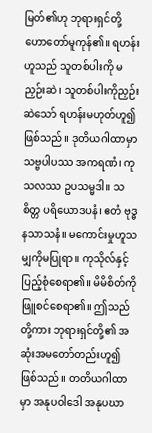မြတ်၏ဟု ဘုရားရှင်တို့ ဟောတော်မူကုန်၏။ ရဟန်းဟူသည် သူတစ်ပါးကို မညှဉ်းဆဲ၊ သူတစ်ပါးကိုညှဉ်းဆဲသော် ရဟန်းမဟုတ်ဟူ၍ဖြစ်သည်။ ဒုတိယဂါထာမှာ သဗ္ဗပါပဿ အကရဏံ၊ ကုသလဿ ဥပသမ္မဒါ။ သစိတ္တ ပရိယောဒပနံ၊ ဧတံ ဗုဒ္ဓနသာသနံ။ မကောင်းမှုဟူသမျှကိုမပြုရာ။ ကုသိုလ်နှင့်ပြည့်စုံစေရာ၏။ မိမိစိတ်ကိုဖြူစင်စေရာ၏။ ဤသည်တို့ကား ဘုရားရှင်တို့၏ အဆုံးအမတော်တည်းဟူ၍ ဖြစ်သည်။ တတိယဂါထာမှာ အနုပဝါဒေါ အနုပဃာ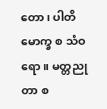တော၊ ပါတိမောက္ခ စ သံဝရော။ မတ္တညုတာ စ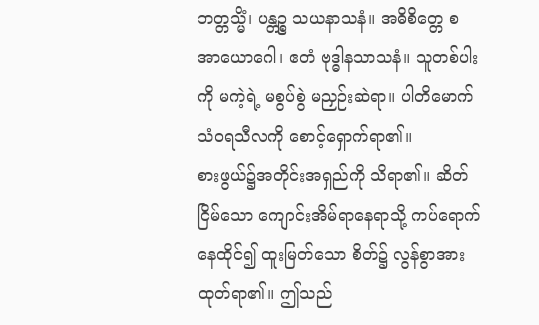ဘတ္တသ္မိံ၊ ပန္တဉ္စ သယနာသနံ။ အဓိစိတ္တေ စ အာယောဂေါ၊ ဧတံ ဗုဒ္ဓါနသာသနံ။ သူတစ်ပါးကို မကဲ့ရဲ့ မစွပ်စွဲ မညှဉ်းဆဲရာ။ ပါတိမောက် သံဝရသီလကို စောင့်ရှောက်ရာ၏။
စားဖွယ်၌အတိုင်းအရှည်ကို သိရာ၏။ ဆိတ်ငြိမ်သော ကျောင်းအိမ်ရာနေရာသို့ ကပ်ရောက်နေထိုင်၍ ထူးမြတ်သော စိတ်၌ လွန်စွာအားထုတ်ရာ၏။ ဤသည်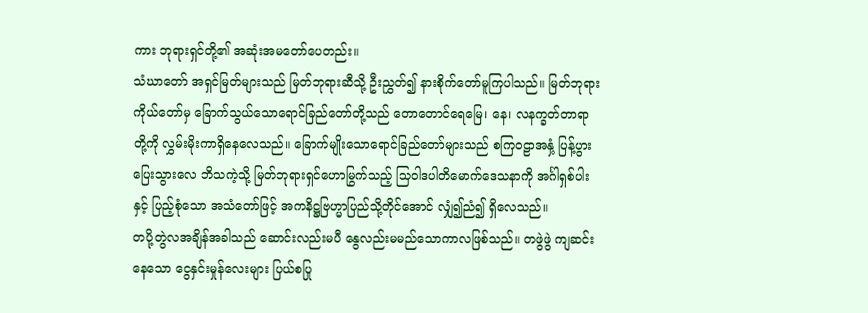ကား ဘုရားရှင်တို့၏ အဆုံးအမတော်ပေတည်း။
သံဃာတော် အရှင်မြတ်များသည် မြတ်ဘုရားဆီသို့ ဦးညွှတ်၍ နားစိုက်တော်မူကြပါသည်။ မြတ်ဘုရားကိုယ်တော်မှ ခြောက်သွယ်သောရောင်ခြည်တော်တို့သည် တောတောင်ရေမြေ၊ နေ၊ လနက္ခတ်တာရာ တို့ကို လွှမ်းမိုးကာရှိနေလေသည်။ ခြောက်မျိုးသောရောင်ခြည်တော်များသည် စကြဝဠာအနှံ့ ပြန့်ပွားပြေးသွားလေ ဘိသကဲ့သို့ မြတ်ဘုရားရှင်ဟောမြွက်သည့် သြဝါဒပါတိမောက်ဒေသနာကို အင်္ဂါရှစ်ပါးနှင့် ပြည့်စုံသော အသံတော်ဖြင့် အကနိဋ္ဌဗြဟ္မာပြည်သို့တိုင်အောင် လျှံ၍ညံ၍ ရှိလေသည်။
တပို့တွဲလအချိန်အခါသည် ဆောင်းလည်းမပီ နွေလည်းမမည်သောကာလဖြစ်သည်။ တဖွဲဖွဲ ကျဆင်းနေသော ငွေနှင်းမှုန်လေးများ ပြယ်စပြု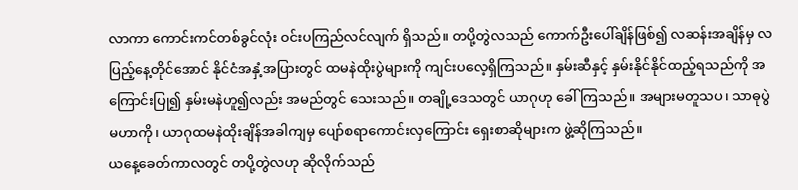လာကာ ကောင်းကင်တစ်ခွင်လုံး ဝင်းပကြည်လင်လျက် ရှိသည်။ တပို့တွဲလသည် ကောက်ဦးပေါ်ချိန်ဖြစ်၍ လဆန်းအချိန်မှ လပြည့်နေ့တိုင်အောင် နိုင်ငံအနှံ့အပြားတွင် ထမနဲထိုးပွဲများကို ကျင်းပလေ့ရှိကြသည်။ နှမ်းဆီနှင့် နှမ်းနိုင်နိုင်ထည့်ရသည်ကို အကြောင်းပြု၍ နှမ်းမနဲဟူ၍လည်း အမည်တွင် သေးသည်။ တချို့ဒေသတွင် ယာဂုဟု ခေါ်ကြသည်။ အများမတူသပ၊ သာဓုပွဲမဟာကို၊ ယာဂုထမနဲထိုးချိန်အခါကျမှ ပျော်စရာကောင်းလှကြောင်း ရှေးစာဆိုများက ဖွဲ့ဆိုကြသည်။
ယနေ့ခေတ်ကာလတွင် တပို့တွဲလဟု ဆိုလိုက်သည်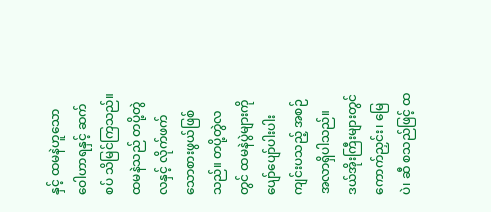နှင့် ထမနဲဟူသော ဝေါဟာရနှင့် ဆက်စပ် သိမြင်ကြသည်။ ထမနဲသည် တပို့တွဲလနှင့် လိုက်ဖက်သောစားဖွယ်ဖြစ်သည်။ တပို့တွဲလတွင် ထမနဲပွဲများကို ပျော်ပျော်ပါးပါး ကျင်းပသည့် အစဉ်အလာရှိပါသည်။ ဒယ်အိုးကြီးများတွင် ကောက်ညှင်း၊ မြေပဲ၊ ဆီ စသည်ဖြင့် ထ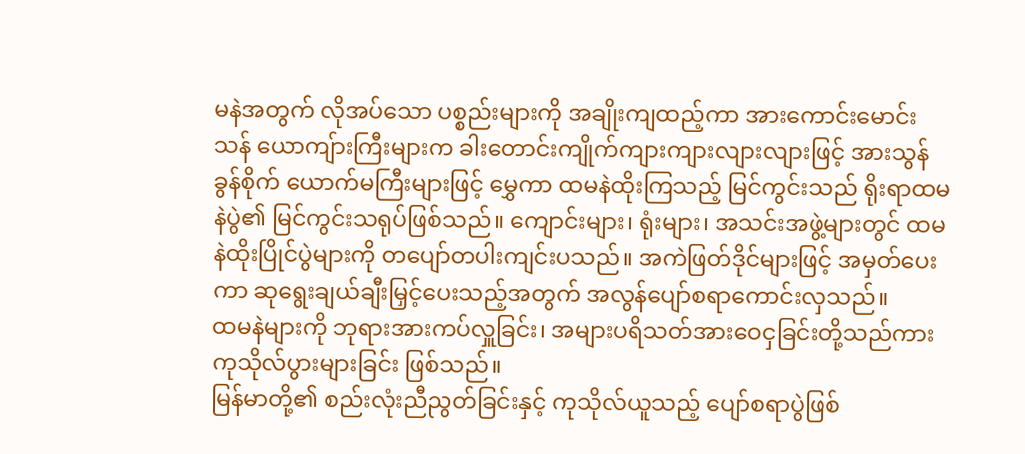မနဲအတွက် လိုအပ်သော ပစ္စည်းများကို အချိုးကျထည့်ကာ အားကောင်းမောင်းသန် ယောကျ်ားကြီးများက ခါးတောင်းကျိုက်ကျားကျားလျားလျားဖြင့် အားသွန်ခွန်စိုက် ယောက်မကြီးများဖြင့် မွှေကာ ထမနဲထိုးကြသည့် မြင်ကွင်းသည် ရိုးရာထမနဲပွဲ၏ မြင်ကွင်းသရုပ်ဖြစ်သည်။ ကျောင်းများ၊ ရုံးများ၊ အသင်းအဖွဲ့များတွင် ထမနဲထိုးပြိုင်ပွဲများကို တပျော်တပါးကျင်းပသည်။ အကဲဖြတ်ဒိုင်များဖြင့် အမှတ်ပေးကာ ဆုရွေးချယ်ချီးမြှင့်ပေးသည့်အတွက် အလွန်ပျော်စရာကောင်းလှသည်။
ထမနဲများကို ဘုရားအားကပ်လှူခြင်း၊ အများပရိသတ်အားဝေငှခြင်းတို့သည်ကား ကုသိုလ်ပွားများခြင်း ဖြစ်သည်။
မြန်မာတို့၏ စည်းလုံးညီညွတ်ခြင်းနှင့် ကုသိုလ်ယူသည့် ပျော်စရာပွဲဖြစ်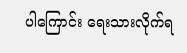ပါကြောင်း ရေးသားလိုက်ရ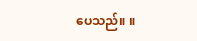ပေသည်။ ။